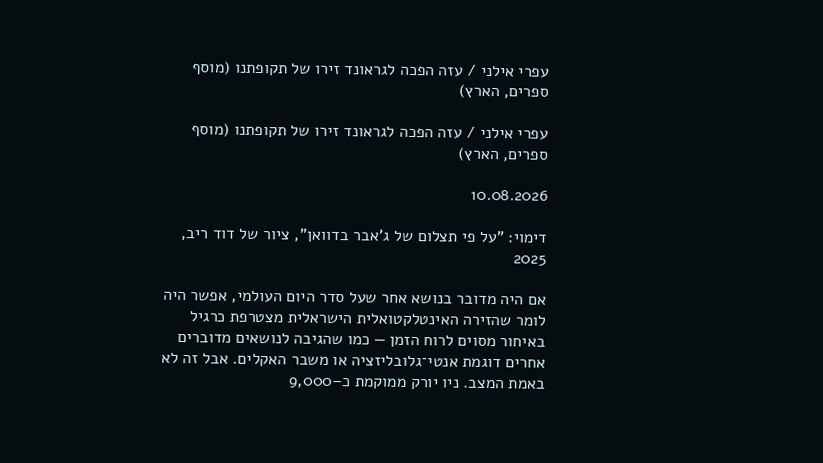עפרי אילני / עזה הפכה לגראונד זירו של תקופתנו (מוסף ספרים, הארץ)

עפרי אילני / עזה הפכה לגראונד זירו של תקופתנו (מוסף ספרים, הארץ)

10.08.2026

דימוי: "על פי תצלום של ג'אבר בדוואן", ציור של דוד ריב, 2025

אם היה מדובר בנושא אחר שעל סדר היום העולמי, אפשר היה לומר שהזירה האינטלקטואלית הישראלית מצטרפת כרגיל באיחור מסוים לרוח הזמן — כמו שהגיבה לנושאים מדוברים אחרים דוגמת אנטי־גלובליזציה או משבר האקלים. אבל זה לא באמת המצב. ניו יורק ממוקמת כ–9,000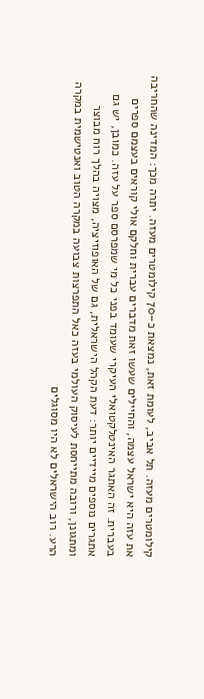קילומטרים מעזה. תל אביב, לעומת זאת, נמצאת כ–70 קילומטרים מעזה. יתרה מכך: המדינה שהחריבה את עזה היא ישראל עצמה, והחיילים שעשו זאת מדברים עברית וחלקם אולי קוראים בעצמם ספרים בעברית. זה האתגר האינטלקטואלי העיקרי שעומד בפני כל מי שמפרסם ספר על עזה. כמובן, יש גם אתגרים נוספים מיידיים יותר: דעת הקהל הישראלית, גם של האופוזיציה, מצויה בהלך רוח מבוצר ומתגונן, ורובה מתייחסת לעיסוק העולמי בעזה כאל התפרצות צבועה במקרה הטוב ואנטישמית במקרה הרע. רוב הישראלים לא היו מסוגלים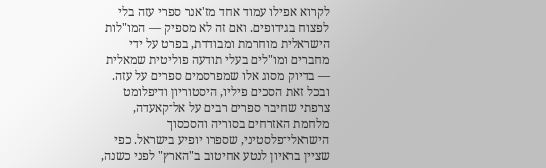לקרוא אפילו עמוד אחד מז'אנר ספרי עזה בלי לפצוח בגידופים. ואם זה לא מספיק — המו"לות הישראלית מוחרמת ומבודדת, בפרט על ידי מחברים ומו"לים בעלי תודעה פוליטית שמאלית — בדיוק מסוג אלו שמפרסמים ספרים על עזה.
ובכל זאת הסכים פיליו, היסטוריון ודיפלומט צרפתי שחיבר ספרים רבים על אל־קאעדה, מלחמת האזרחים בסוריה והסכסוך הישראלי־פלסטיני, שספרו יופיע בישראל. כפי שציין בראיון לנטע אחיטוב ב"הארץ" לפני כשנה,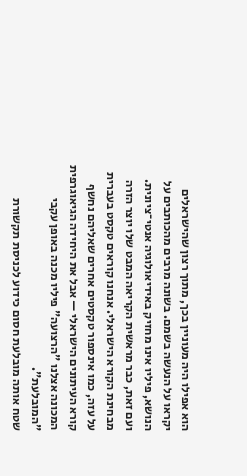הוא אפילו היה מעוניין בכך, מתוך רצון שהישראלים יקראו על הנעשה בשמם. בשונה מרבים מהכותבים על הנושא, פיליו אינו מחזיק באידיאולוגיה אנטי־ציונית. ועם זאת, כבר מראשית הקריאה המבט שלו יוצר הזרה מבחינת הקורא הישראלי. אנחנו קוראים טקסט בעברית על עזה, כמו אינספור טקסטים אחרים שאליהם נחשף קורא העיתונים הישראלי — אבל את היחידה הגיאוגרפית המכונה אצלנו "הרצועה" פיליו מכנה באופן עקבי "המובלעת".
שטח אותה מובלעת חסום כידוע לכניסת תקשורת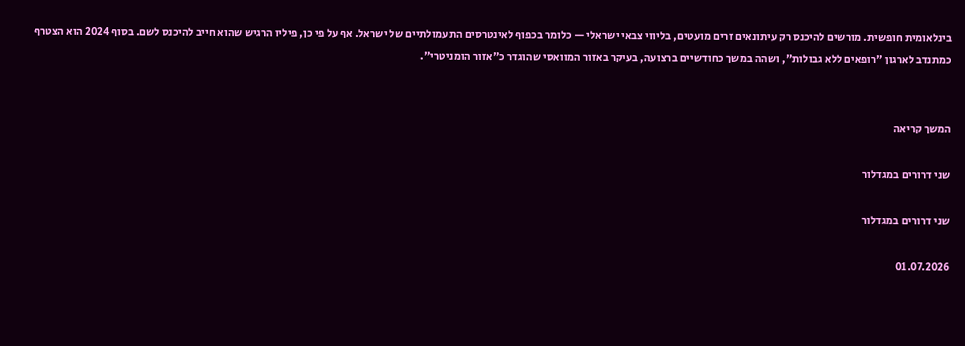בינלאומית חופשית. מורשים להיכנס רק עיתונאים זרים מועטים, בליווי צבאי ישראלי — כלומר בכפוף לאינטרסים התעמולתיים של ישראל. אף על פי כן, פיליו הרגיש שהוא חייב להיכנס לשם. בסוף 2024 הוא הצטרף כמתנדב לארגון "רופאים ללא גבולות", ושהה במשך כחודשיים ברצועה, בעיקר באזור המוואסי שהוגדר כ"אזור הומניטרי".


המשך קריאה

שני דרורים במגדלור

שני דרורים במגדלור

01.07.2026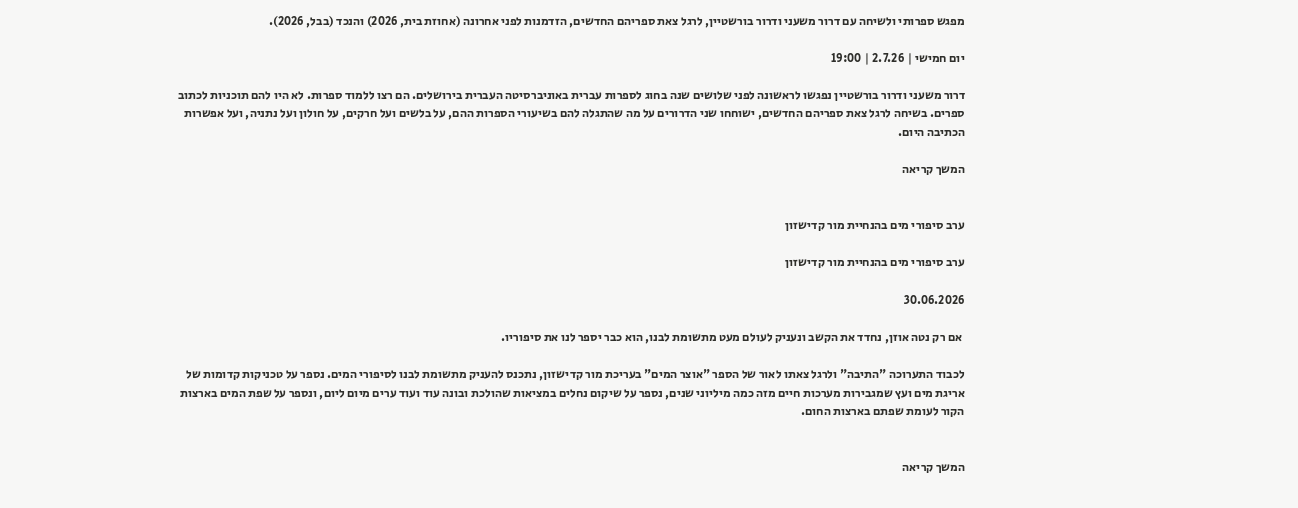מפגש ספרותי ולשיחה עם דרור משעני ודרור בורשטיין, לרגל צאת ספריהם החדשים, הזדמנות לפני אחרונה (אחוזת בית, 2026) והנכד (בבל, 2026).

יום חמישי | 2.7.26 | 19:00

דרור משעני ודרור בורשטיין נפגשו לראשונה לפני שלושים שנה בחוג לספרות עברית באוניברסיטה העברית בירושלים. הם רצו ללמוד ספרות. לא היו להם תוכניות לכתוב ספרים. בשיחה לרגל צאת ספריהם החדשים, ישוחחו שני הדרורים על מה שהתגלה להם בשיעורי הספרות ההם, על בלשים ועל חרקים, על חולון ועל נתניה, ועל אפשרות הכתיבה היום.

המשך קריאה


ערב סיפורי מים בהנחיית מור קדישזון

ערב סיפורי מים בהנחיית מור קדישזון

30.06.2026

 אם רק נטה אוזן, נחדד את הקשב ונעניק לעולם מעט מתשומת לבנו, הוא כבר יספר לנו את סיפוריו.

לכבוד התערוכה "התיבה" ולרגל צאתו לאור של הספר "אוצר המים" בעריכת מור קדישזון, נתכנס להעניק מתשומת לבנו לסיפורי המים. נספר על טכניקות קדומות של אריגת מים ועץ שמגבירות מערכות חיים מזה כמה מיליוני שנים, נספר על שיקום נחלים במציאות שהולכת ובונה עוד ועוד ערים מיום ליום, ונספר על שפת המים בארצות הקור לעומת שפתם בארצות החום.


המשך קריאה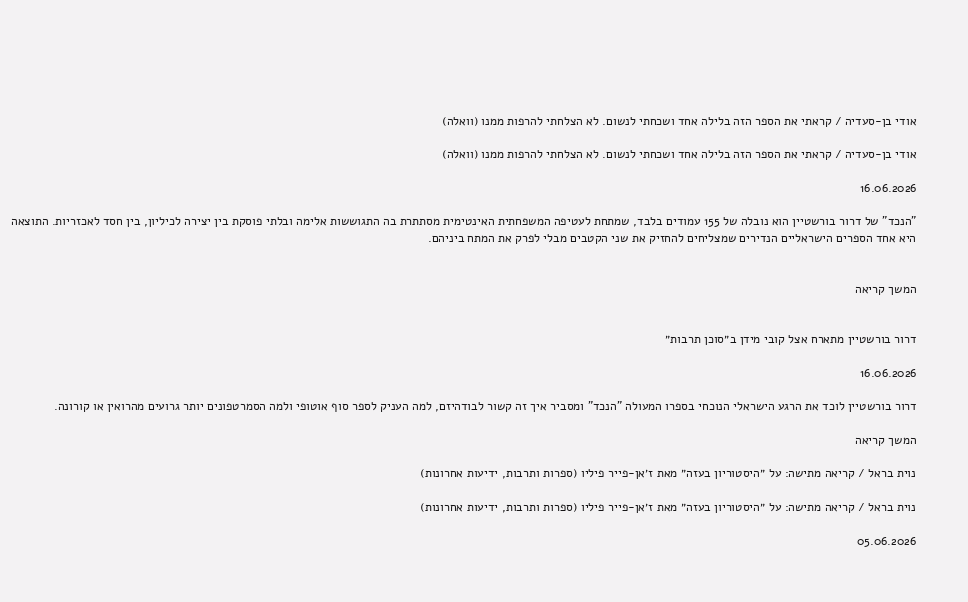אודי בן-סעדיה / קראתי את הספר הזה בלילה אחד ושכחתי לנשום. לא הצלחתי להרפות ממנו (וואלה)

אודי בן-סעדיה / קראתי את הספר הזה בלילה אחד ושכחתי לנשום. לא הצלחתי להרפות ממנו (וואלה)

16.06.2026

"הנכד" של דרור בורשטיין הוא נובלה של 155 עמודים בלבד, שמתחת לעטיפה המשפחתית האינטימית מסתתרת בה התגוששות אלימה ובלתי פוסקת בין יצירה לכיליון, בין חסד לאכזריות. התוצאה היא אחד הספרים הישראליים הנדירים שמצליחים להחזיק את שני הקטבים מבלי לפרק את המתח ביניהם.


המשך קריאה


דרור בורשטיין מתארח אצל קובי מידן ב״סוכן תרבות״

16.06.2026

דרור בורשטיין לוכד את הרגע הישראלי הנוכחי בספרו המעולה "הנכד" ומסביר איך זה קשור לבודהיזם, למה העניק לספר סוף אוטופי ולמה הסמרטפונים יותר גרועים מהרואין או קורונה.

המשך קריאה

נוית בראל / קריאה מתישה: על ״היסטוריון בעזה״ מאת ז׳אן-פייר פיליו (ספרות ותרבות, ידיעות אחרונות)

נוית בראל / קריאה מתישה: על ״היסטוריון בעזה״ מאת ז׳אן-פייר פיליו (ספרות ותרבות, ידיעות אחרונות)

05.06.2026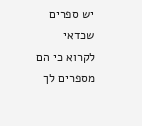יש ספרים שכדאי לקרוא כי הם מספרים לך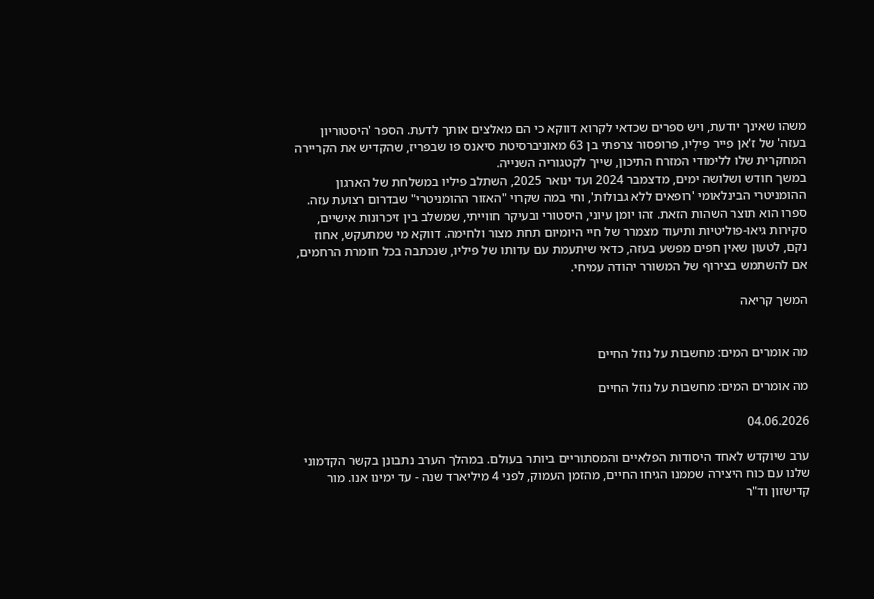משהו שאינך יודעת, ויש ספרים שכדאי לקרוא דווקא כי הם מאלצים אותך לדעת. הספר 'היסטוריון בעזה' של ז'אן פייר פִילְיוּ, פרופסור צרפתי בן 63 מאוניברסיטת סיאנס פו שבפריז, שהקדיש את הקריירה המחקרית שלו ללימודי המזרח התיכון, שייך לקטגוריה השנייה.
במשך חודש ושלושה ימים, מדצמבר 2024 ועד ינואר 2025, השתלב פיליו במשלחת של הארגון ההומניטרי הבינלאומי 'רופאים ללא גבולות', וחי במה שקרוי "האזור ההומניטרי" שבדרום רצועת עזה. ספרו הוא תוצר השהות הזאת. זהו יומן עיוני, היסטורי ובעיקר חווייתי, שמשלב בין זיכרונות אישיים, סקירות גיאו-פוליטיות ותיעוד מצמרר של חיי היומיום תחת מצור ולחימה. דווקא מי שמתעקש, אחוז נקם, לטעון שאין חפים מפשע בעזה, כדאי שיתעמת עם עדותו של פיליו, שנכתבה בכל חומרת הרחמים, אם להשתמש בצירוף של המשורר יהודה עמיחי.

המשך קריאה


מה אומרים המים: מחשבות על נוזל החיים

מה אומרים המים: מחשבות על נוזל החיים

04.06.2026

ערב שיוקדש לאחד היסודות הפלאיים והמסתוריים ביותר בעולם. במהלך הערב נתבונן בקשר הקדמוני שלנו עם כוח היצירה שממנו הגיחו החיים, מהזמן העמוק, לפני 4 מיליארד שנה - עד ימינו אנו. מור קדישזון וד"ר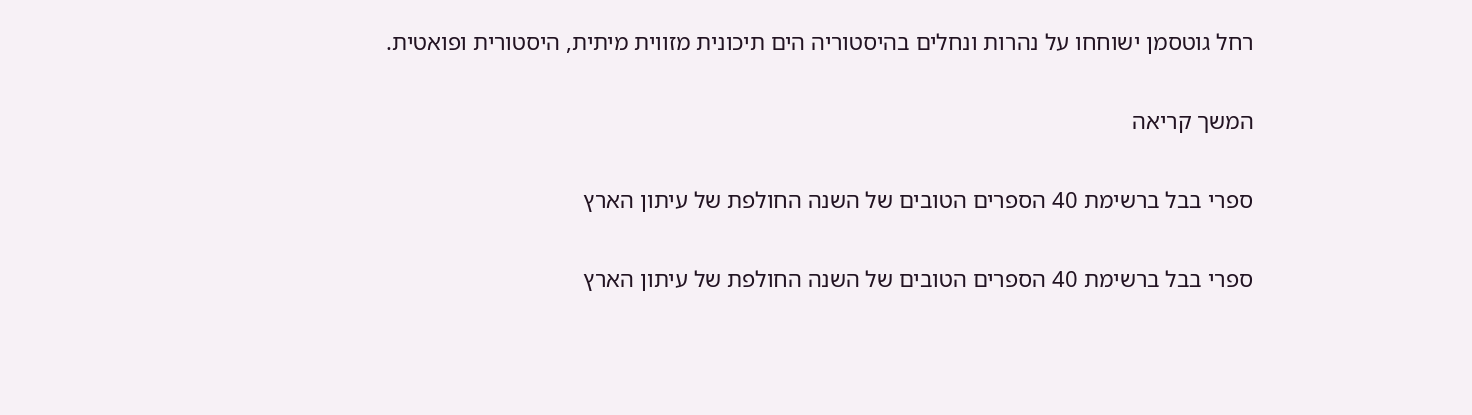רחל גוטסמן ישוחחו על נהרות ונחלים בהיסטוריה הים תיכונית מזווית מיתית, היסטורית ופואטית.

המשך קריאה

ספרי בבל ברשימת 40 הספרים הטובים של השנה החולפת של עיתון הארץ

ספרי בבל ברשימת 40 הספרים הטובים של השנה החולפת של עיתון הארץ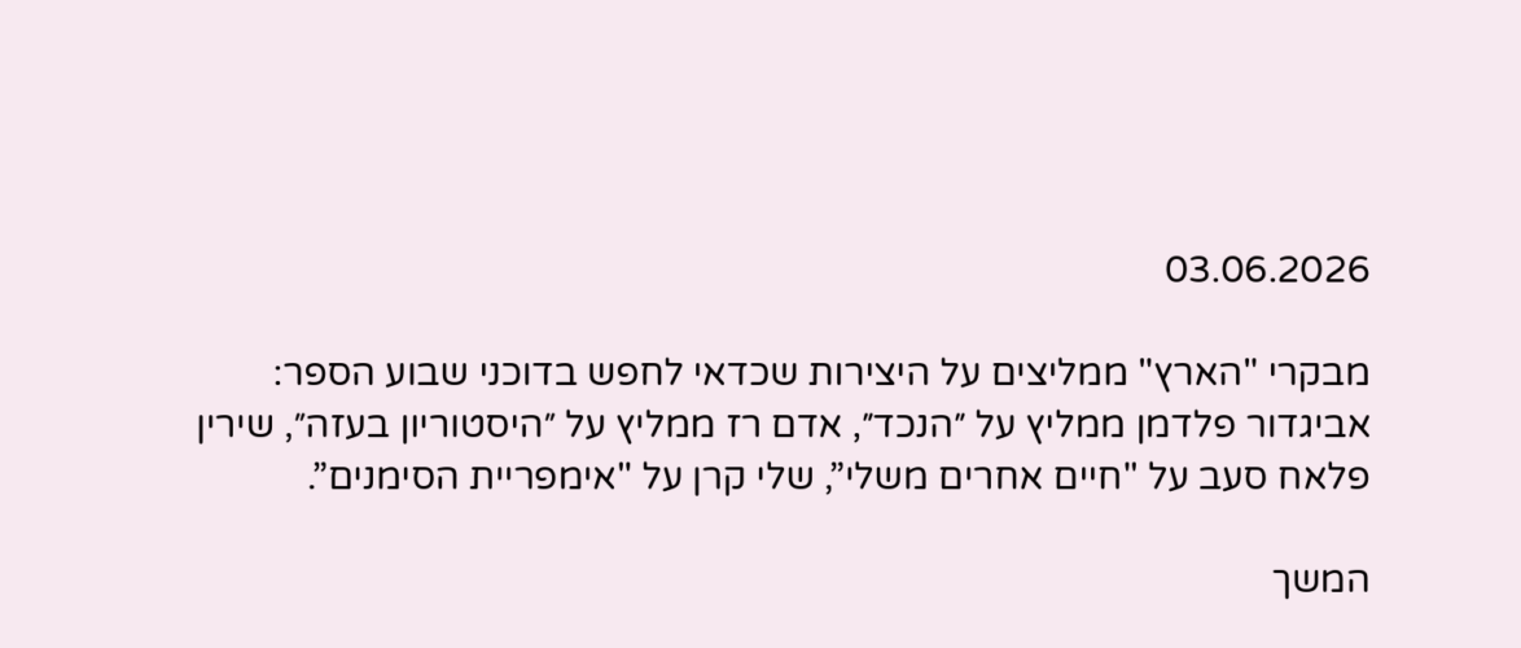03.06.2026

מבקרי "הארץ" ממליצים על היצירות שכדאי לחפש בדוכני שבוע הספר: אביגדור פלדמן ממליץ על ״הנכד״, אדם רז ממליץ על ״היסטוריון בעזה״, שירין פלאח סעב על "חיים אחרים משלי”, שלי קרן על "אימפריית הסימנים”.

המשך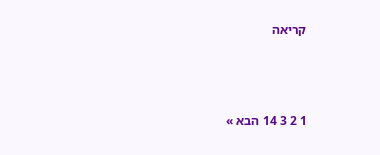קריאה



1 2 3 14 הבא »